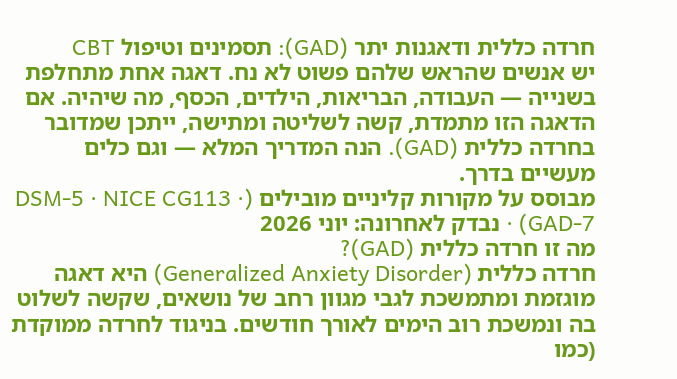חרדה כללית ודאגנות יתר (GAD): תסמינים וטיפול CBT
יש אנשים שהראש שלהם פשוט לא נח. דאגה אחת מתחלפת בשנייה — העבודה, הבריאות, הילדים, הכסף, מה שיהיה. אם הדאגה הזו מתמדת, קשה לשליטה ומתישה, ייתכן שמדובר בחרדה כללית (GAD). הנה המדריך המלא — וגם כלים מעשיים בדרך.
מבוסס על מקורות קליניים מובילים (DSM‑5 · NICE CG113 · GAD‑7) · נבדק לאחרונה: יוני 2026
מה זו חרדה כללית (GAD)?
חרדה כללית (Generalized Anxiety Disorder) היא דאגה מוגזמת ומתמשכת לגבי מגוון רחב של נושאים, שקשה לשלוט בה ונמשכת רוב הימים לאורך חודשים. בניגוד לחרדה ממוקדת (כמו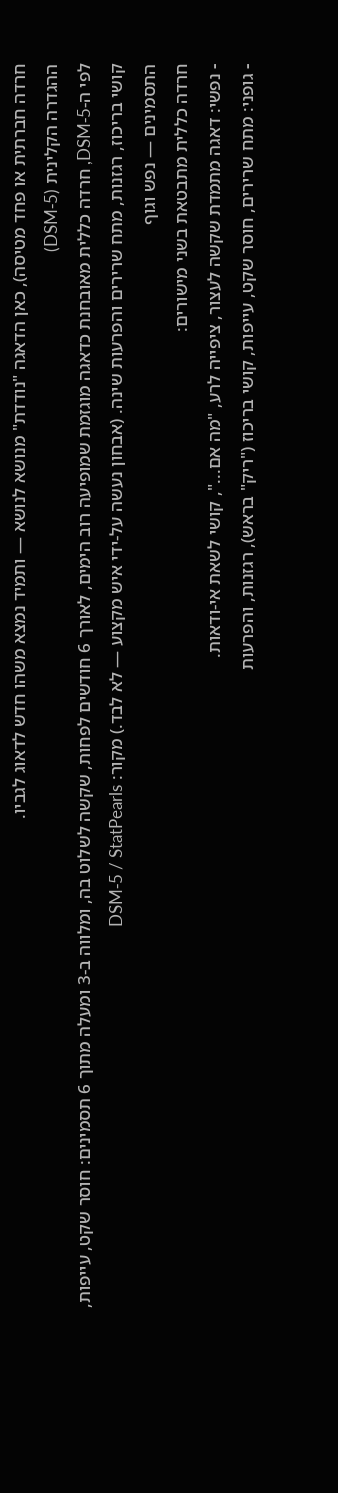חרדה חברתית או פחד מטיסה), כאן הדאגה "נודדת" מנושא לנושא — ותמיד נמצא משהו חדש לדאוג לגביו.
ההגדרה הקלינית (DSM‑5)
לפי ה‑DSM‑5, חרדה כללית מאובחנת כדאגה מוגזמת שמופיעה רוב הימים, לאורך 6 חודשים לפחות, שקשה לשלוט בה, ומלווה ב‑3 ומעלה מתוך 6 תסמינים: חוסר שקט, עייפות, קושי בריכוז, רגזנות, מתח שרירים והפרעות שינה. (אבחון נעשה על‑ידי איש מקצוע — לא לבד.) מקור: DSM‑5 / StatPearls
התסמינים — נפש וגוף
חרדה כללית מתבטאת בשני מישורים:
- נפשי: דאגה מתמדת שקשה לעצור, ציפייה לרע, "מה אם...", קושי לשאת אי‑ודאות.
- גופני: מתח שרירים, חוסר שקט, עייפות, קושי בריכוז ("ריק" בראש), רגזנות, והפרעות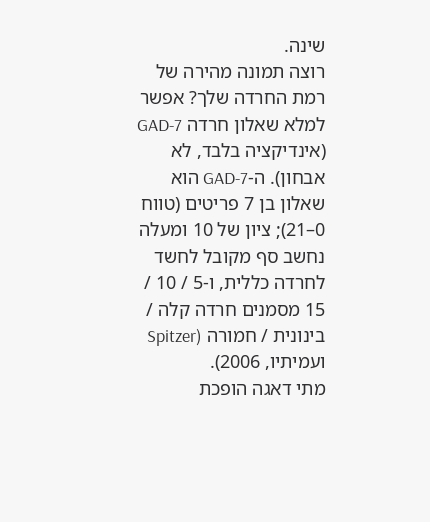שינה.
רוצה תמונה מהירה של רמת החרדה שלך? אפשר למלא שאלון חרדה GAD‑7 (אינדיקציה בלבד, לא אבחון). ה‑GAD‑7 הוא שאלון בן 7 פריטים (טווח 0–21); ציון של 10 ומעלה נחשב סף מקובל לחשד לחרדה כללית, ו‑5 / 10 / 15 מסמנים חרדה קלה / בינונית / חמורה (Spitzer ועמיתיו, 2006).
מתי דאגה הופכת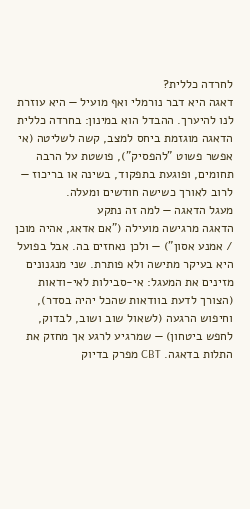לחרדה כללית?
דאגה היא דבר נורמלי ואף מועיל — היא עוזרת לנו להיערך. ההבדל הוא במינון: בחרדה כללית הדאגה מוגזמת ביחס למצב, קשה לשליטה (אי אפשר פשוט "להפסיק"), פושטת על הרבה תחומים, ופוגעת בתפקוד, בשינה או בריכוז — לרוב לאורך כשישה חודשים ומעלה.
מעגל הדאגה — למה זה נתקע
הדאגה מרגישה מועילה ("אם אדאג, אהיה מוכן / אמנע אסון") — ולכן נאחזים בה. אבל בפועל היא בעיקר מתישה ולא פותרת. שני מנגנונים מזינים את המעגל: אי‑סבילות לאי‑ודאות (הצורך לדעת בוודאות שהכל יהיה בסדר), וחיפוש הרגעה (לשאול שוב ושוב, לבדוק, לחפש ביטחון) — שמרגיע לרגע אך מחזק את התלות בדאגה. CBT מפרק בדיוק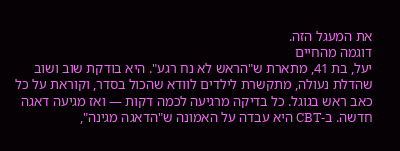את המעגל הזה.
דוגמה מהחיים
יעל, בת 41, מתארת ש"הראש לא נח רגע". היא בודקת שוב ושוב שהדלת נעולה, מתקשרת לילדים לוודא שהכול בסדר, וקוראת על כל כאב ראש בגוגל. כל בדיקה מרגיעה לכמה דקות — ואז מגיעה דאגה חדשה. ב‑CBT היא עבדה על האמונה ש"הדאגה מגינה",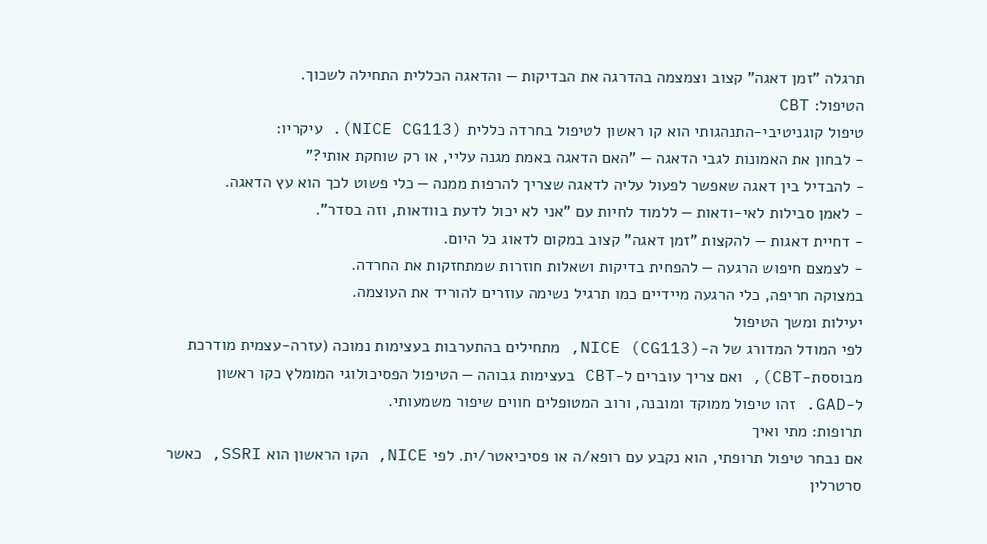תרגלה "זמן דאגה" קצוב וצמצמה בהדרגה את הבדיקות — והדאגה הכללית התחילה לשכוך.
הטיפול: CBT
טיפול קוגניטיבי‑התנהגותי הוא קו ראשון לטיפול בחרדה כללית (NICE CG113). עיקריו:
- לבחון את האמונות לגבי הדאגה — "האם הדאגה באמת מגנה עליי, או רק שוחקת אותי?"
- להבדיל בין דאגה שאפשר לפעול עליה לדאגה שצריך להרפות ממנה — כלי פשוט לכך הוא עץ הדאגה.
- לאמן סבילות לאי‑ודאות — ללמוד לחיות עם "אני לא יכול לדעת בוודאות, וזה בסדר".
- דחיית דאגות — להקצות "זמן דאגה" קצוב במקום לדאוג כל היום.
- לצמצם חיפוש הרגעה — להפחית בדיקות ושאלות חוזרות שמתחזקות את החרדה.
במצוקה חריפה, כלי הרגעה מיידיים כמו תרגיל נשימה עוזרים להוריד את העוצמה.
יעילות ומשך הטיפול
לפי המודל המדורג של ה‑NICE (CG113), מתחילים בהתערבות בעצימות נמוכה (עזרה‑עצמית מודרכת מבוססת‑CBT), ואם צריך עוברים ל‑CBT בעצימות גבוהה — הטיפול הפסיכולוגי המומלץ כקו ראשון ל‑GAD. זהו טיפול ממוקד ומובנה, ורוב המטופלים חווים שיפור משמעותי.
תרופות: מתי ואיך
אם נבחר טיפול תרופתי, הוא נקבע עם רופא/ה או פסיכיאטר/ית. לפי NICE, הקו הראשון הוא SSRI, כאשר סרטרלין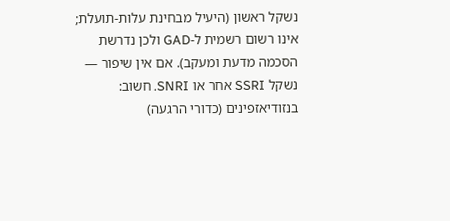נשקל ראשון (היעיל מבחינת עלות‑תועלת; אינו רשום רשמית ל‑GAD ולכן נדרשת הסכמה מדעת ומעקב). אם אין שיפור — נשקל SSRI אחר או SNRI. חשוב: בנזודיאזפינים (כדורי הרגעה)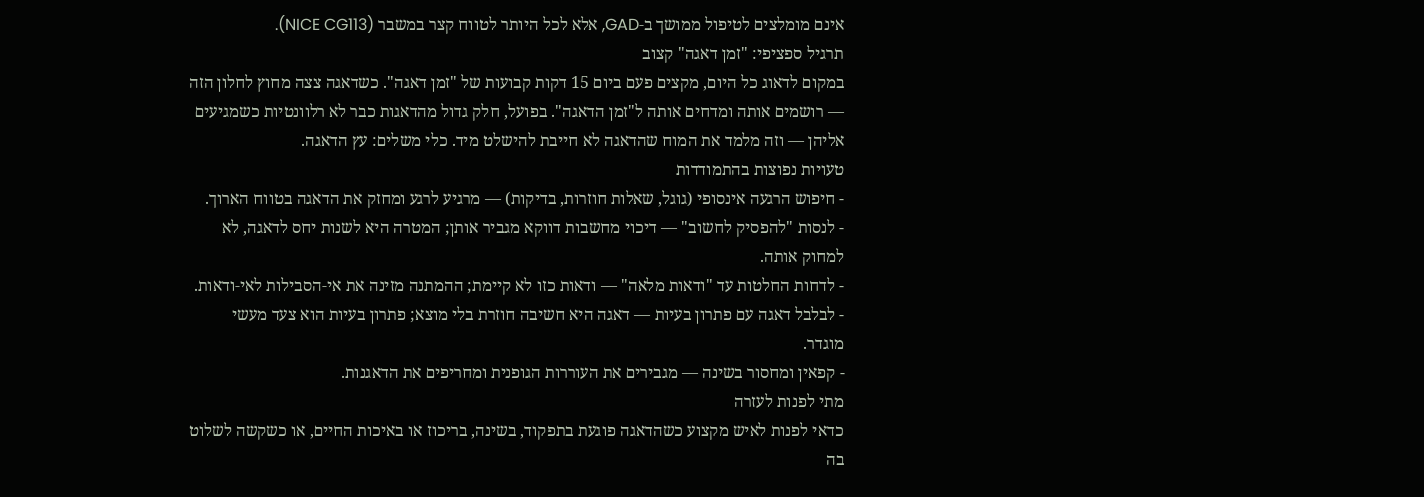אינם מומלצים לטיפול ממושך ב‑GAD, אלא לכל היותר לטווח קצר במשבר (NICE CG113).
תרגיל ספציפי: "זמן דאגה" קצוב
במקום לדאוג כל היום, מקצים פעם ביום 15 דקות קבועות של "זמן דאגה". כשדאגה צצה מחוץ לחלון הזה — רושמים אותה ומדחים אותה ל"זמן הדאגה". בפועל, חלק גדול מהדאגות כבר לא רלוונטיות כשמגיעים אליהן — וזה מלמד את המוח שהדאגה לא חייבת להישלט מיד. כלי משלים: עץ הדאגה.
טעויות נפוצות בהתמודדות
- חיפוש הרגעה אינסופי (גוגל, שאלות חוזרות, בדיקות) — מרגיע לרגע ומחזק את הדאגה בטווח הארוך.
- לנסות "להפסיק לחשוב" — דיכוי מחשבות דווקא מגביר אותן; המטרה היא לשנות יחס לדאגה, לא למחוק אותה.
- לדחות החלטות עד "ודאות מלאה" — ודאות כזו לא קיימת; ההמתנה מזינה את אי‑הסבילות לאי‑ודאות.
- לבלבל דאגה עם פתרון בעיות — דאגה היא חשיבה חוזרת בלי מוצא; פתרון בעיות הוא צעד מעשי מוגדר.
- קפאין ומחסור בשינה — מגבירים את העוררות הגופנית ומחריפים את הדאגנות.
מתי לפנות לעזרה
כדאי לפנות לאיש מקצוע כשהדאגה פוגעת בתפקוד, בשינה, בריכוז או באיכות החיים, או כשקשה לשלוט בה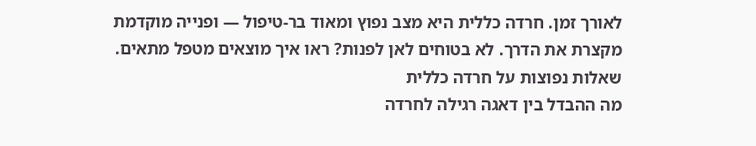לאורך זמן. חרדה כללית היא מצב נפוץ ומאוד בר‑טיפול — ופנייה מוקדמת מקצרת את הדרך. לא בטוחים לאן לפנות? ראו איך מוצאים מטפל מתאים.
שאלות נפוצות על חרדה כללית
מה ההבדל בין דאגה רגילה לחרדה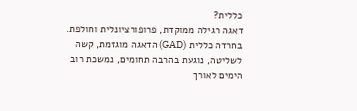כללית?
דאגה רגילה ממוקדת, פרופורציונלית וחולפת. בחרדה כללית (GAD) הדאגה מוגזמת, קשה לשליטה, נוגעת בהרבה תחומים, נמשכת רוב הימים לאורך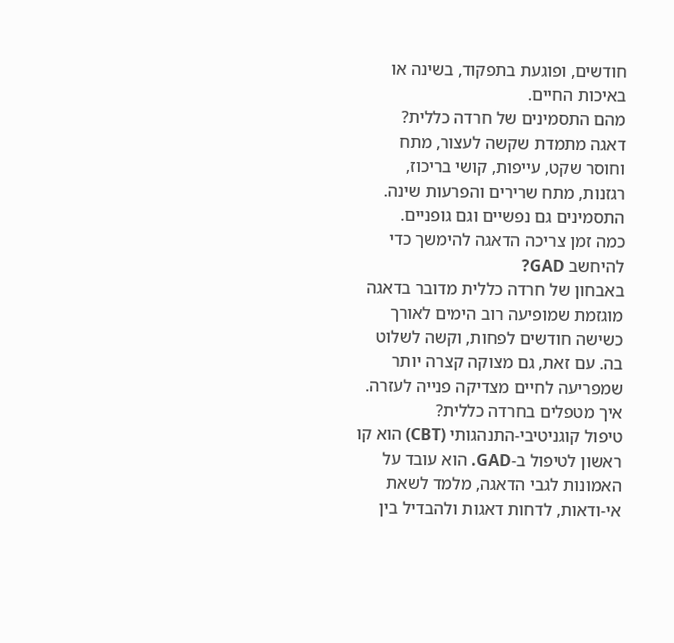חודשים, ופוגעת בתפקוד, בשינה או באיכות החיים.
מהם התסמינים של חרדה כללית?
דאגה מתמדת שקשה לעצור, מתח וחוסר שקט, עייפות, קושי בריכוז, רגזנות, מתח שרירים והפרעות שינה. התסמינים גם נפשיים וגם גופניים.
כמה זמן צריכה הדאגה להימשך כדי להיחשב GAD?
באבחון של חרדה כללית מדובר בדאגה מוגזמת שמופיעה רוב הימים לאורך כשישה חודשים לפחות, וקשה לשלוט בה. עם זאת, גם מצוקה קצרה יותר שמפריעה לחיים מצדיקה פנייה לעזרה.
איך מטפלים בחרדה כללית?
טיפול קוגניטיבי‑התנהגותי (CBT) הוא קו ראשון לטיפול ב‑GAD. הוא עובד על האמונות לגבי הדאגה, מלמד לשאת אי‑ודאות, לדחות דאגות ולהבדיל בין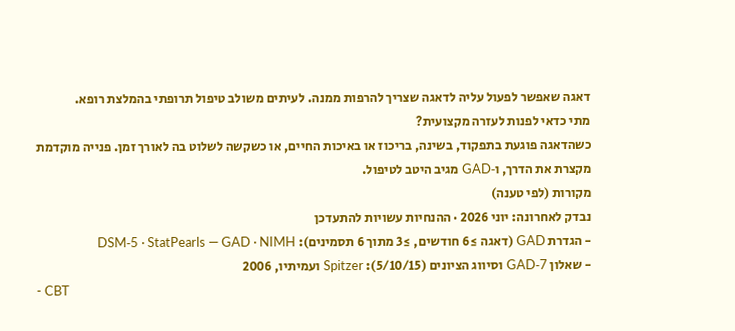דאגה שאפשר לפעול עליה לדאגה שצריך להרפות ממנה. לעיתים משולב טיפול תרופתי בהמלצת רופא.
מתי כדאי לפנות לעזרה מקצועית?
כשהדאגה פוגעת בתפקוד, בשינה, בריכוז או באיכות החיים, או כשקשה לשלוט בה לאורך זמן. פנייה מוקדמת מקצרת את הדרך, ו‑GAD מגיב היטב לטיפול.
מקורות (לפי טענה)
נבדק לאחרונה: יוני 2026 · ההנחיות עשויות להתעדכן
- הגדרת GAD (דאגה ≥6 חודשים, ≥3 מתוך 6 תסמינים): DSM‑5 · StatPearls — GAD · NIMH
- שאלון GAD‑7 וסיווג הציונים (5/10/15): Spitzer ועמיתיו, 2006
- CBT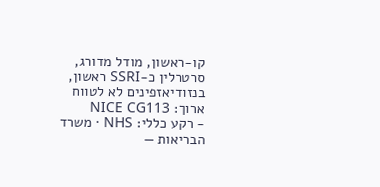קו‑ראשון, מודל מדורג, סרטרלין כ‑SSRI ראשון, בנזודיאזפינים לא לטווח ארוך: NICE CG113
- רקע כללי: NHS · משרד הבריאות —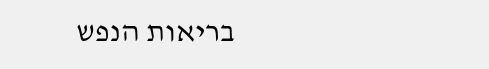בריאות הנפש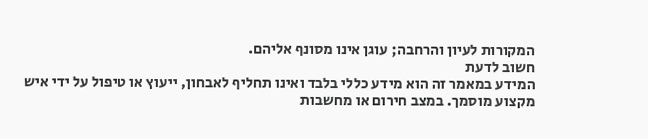המקורות לעיון והרחבה; עוגן אינו מסונף אליהם.
חשוב לדעת
המידע במאמר זה הוא מידע כללי בלבד ואינו תחליף לאבחון, ייעוץ או טיפול על ידי איש מקצוע מוסמך. במצב חירום או מחשבות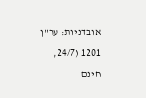אובדניות: ער"ן 1201 (24/7, חינם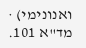ואנונימי) · מד"א 101.